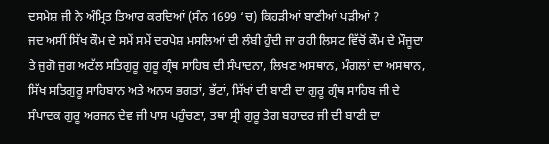ਦਸਮੇਸ਼ ਜੀ ਨੇ ਅੰਮ੍ਰਿਤ ਤਿਆਰ ਕਰਦਿਆਂ (ਸੰਨ 1699 ‘ਚ) ਕਿਹੜੀਆਂ ਬਾਣੀਆਂ ਪੜੀਆਂ ?
ਜਦ ਅਸੀਂ ਸਿੱਖ ਕੌਮ ਦੇ ਸਮੇਂ ਸਮੇਂ ਦਰਪੇਸ਼ ਮਸਲਿਆਂ ਦੀ ਲੰਬੀ ਹੁੰਦੀ ਜਾ ਰਹੀ ਲਿਸਟ ਵਿੱਚੋਂ ਕੌਮ ਦੇ ਮੌਜੂਦਾ ਤੇ ਜੁਗੋ ਜੁਗ ਅਟੱਲ ਸਤਿਗੁਰੂ ਗੁਰੂ ਗ੍ਰੰਥ ਸਾਹਿਬ ਦੀ ਸੰਪਾਦਨਾ, ਲਿਖਣ ਅਸਥਾਨ, ਮੰਗਲਾਂ ਦਾ ਅਸਥਾਨ, ਸਿੱਖ ਸਤਿਗੁਰੂ ਸਾਹਿਬਾਨ ਅਤੇ ਅਨਯ ਭਗਤਾਂ, ਭੱਟਾਂ, ਸਿੱਖਾਂ ਦੀ ਬਾਣੀ ਦਾ ਗੁਰੂ ਗ੍ਰੰਥ ਸਾਹਿਬ ਜੀ ਦੇ ਸੰਪਾਦਕ ਗੁਰੂ ਅਰਜਨ ਦੇਵ ਜੀ ਪਾਸ ਪਹੁੰਚਣਾ, ਤਥਾ ਸ੍ਰੀ ਗੁਰੂ ਤੇਗ ਬਹਾਦਰ ਜੀ ਦੀ ਬਾਣੀ ਦਾ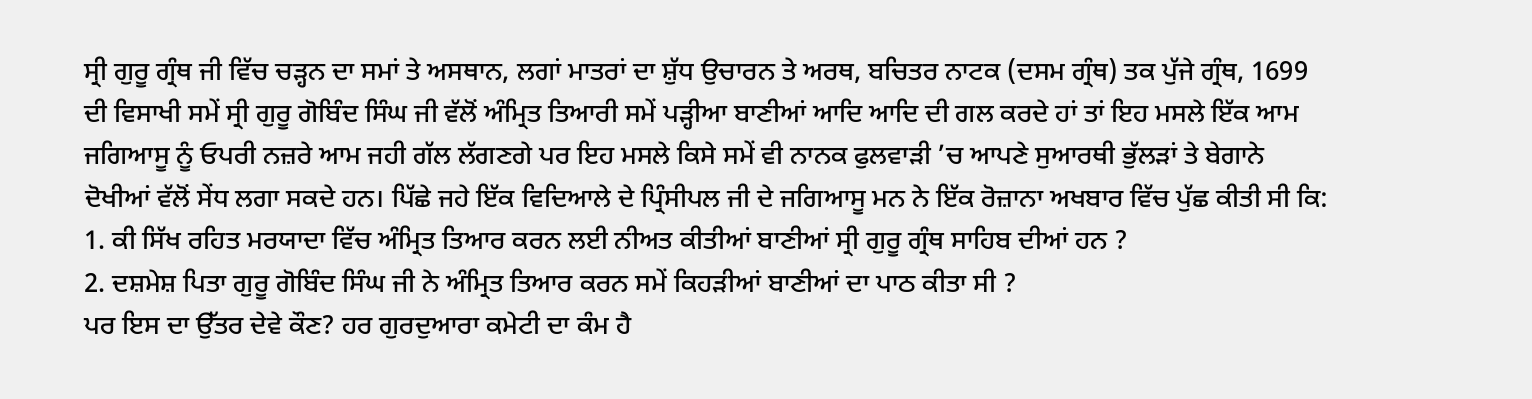ਸ੍ਰੀ ਗੁਰੂ ਗ੍ਰੰਥ ਜੀ ਵਿੱਚ ਚੜ੍ਹਨ ਦਾ ਸਮਾਂ ਤੇ ਅਸਥਾਨ, ਲਗਾਂ ਮਾਤਰਾਂ ਦਾ ਸ਼ੁੱਧ ਉਚਾਰਨ ਤੇ ਅਰਥ, ਬਚਿਤਰ ਨਾਟਕ (ਦਸਮ ਗ੍ਰੰਥ) ਤਕ ਪੁੱਜੇ ਗ੍ਰੰਥ, 1699 ਦੀ ਵਿਸਾਖੀ ਸਮੇਂ ਸ੍ਰੀ ਗੁਰੂ ਗੋਬਿੰਦ ਸਿੰਘ ਜੀ ਵੱਲੋਂ ਅੰਮ੍ਰਿਤ ਤਿਆਰੀ ਸਮੇਂ ਪੜ੍ਹੀਆ ਬਾਣੀਆਂ ਆਦਿ ਆਦਿ ਦੀ ਗਲ ਕਰਦੇ ਹਾਂ ਤਾਂ ਇਹ ਮਸਲੇ ਇੱਕ ਆਮ ਜਗਿਆਸੂ ਨੂੰ ਓਪਰੀ ਨਜ਼ਰੇ ਆਮ ਜਹੀ ਗੱਲ ਲੱਗਣਗੇ ਪਰ ਇਹ ਮਸਲੇ ਕਿਸੇ ਸਮੇਂ ਵੀ ਨਾਨਕ ਫੁਲਵਾੜੀ ’ਚ ਆਪਣੇ ਸੁਆਰਥੀ ਭੁੱਲੜਾਂ ਤੇ ਬੇਗਾਨੇ ਦੋਖੀਆਂ ਵੱਲੋਂ ਸੇਂਧ ਲਗਾ ਸਕਦੇ ਹਨ। ਪਿੱਛੇ ਜਹੇ ਇੱਕ ਵਿਦਿਆਲੇ ਦੇ ਪ੍ਰਿੰਸੀਪਲ ਜੀ ਦੇ ਜਗਿਆਸੂ ਮਨ ਨੇ ਇੱਕ ਰੋਜ਼ਾਨਾ ਅਖਬਾਰ ਵਿੱਚ ਪੁੱਛ ਕੀਤੀ ਸੀ ਕਿ:
1. ਕੀ ਸਿੱਖ ਰਹਿਤ ਮਰਯਾਦਾ ਵਿੱਚ ਅੰਮ੍ਰਿਤ ਤਿਆਰ ਕਰਨ ਲਈ ਨੀਅਤ ਕੀਤੀਆਂ ਬਾਣੀਆਂ ਸ੍ਰੀ ਗੁਰੂ ਗ੍ਰੰਥ ਸਾਹਿਬ ਦੀਆਂ ਹਨ ?
2. ਦਸ਼ਮੇਸ਼ ਪਿਤਾ ਗੁਰੂ ਗੋਬਿੰਦ ਸਿੰਘ ਜੀ ਨੇ ਅੰਮ੍ਰਿਤ ਤਿਆਰ ਕਰਨ ਸਮੇਂ ਕਿਹੜੀਆਂ ਬਾਣੀਆਂ ਦਾ ਪਾਠ ਕੀਤਾ ਸੀ ?
ਪਰ ਇਸ ਦਾ ਉੱਤਰ ਦੇਵੇ ਕੌਣ? ਹਰ ਗੁਰਦੁਆਰਾ ਕਮੇਟੀ ਦਾ ਕੰਮ ਹੈ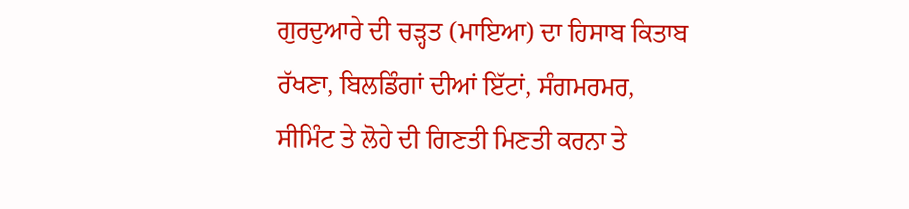ਗੁਰਦੁਆਰੇ ਦੀ ਚੜ੍ਹਤ (ਮਾਇਆ) ਦਾ ਹਿਸਾਬ ਕਿਤਾਬ ਰੱਖਣਾ, ਬਿਲਡਿੰਗਾਂ ਦੀਆਂ ਇੱਟਾਂ, ਸੰਗਮਰਮਰ, ਸੀਮਿੰਟ ਤੇ ਲੋਹੇ ਦੀ ਗਿਣਤੀ ਮਿਣਤੀ ਕਰਨਾ ਤੇ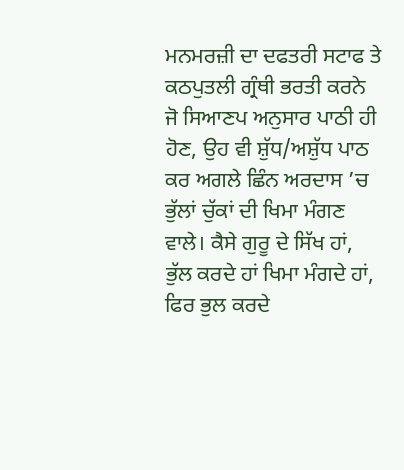ਮਨਮਰਜ਼ੀ ਦਾ ਦਫਤਰੀ ਸਟਾਫ ਤੇ ਕਠਪੁਤਲੀ ਗ੍ਰੰਥੀ ਭਰਤੀ ਕਰਨੇ ਜੋ ਸਿਆਣਪ ਅਨੁਸਾਰ ਪਾਠੀ ਹੀ ਹੋਣ, ਉਹ ਵੀ ਸ਼ੁੱਧ/ਅਸ਼ੁੱਧ ਪਾਠ ਕਰ ਅਗਲੇ ਛਿੰਨ ਅਰਦਾਸ ’ਚ ਭੁੱਲਾਂ ਚੁੱਕਾਂ ਦੀ ਖਿਮਾ ਮੰਗਣ ਵਾਲੇ। ਕੈਸੇ ਗੁਰੂ ਦੇ ਸਿੱਖ ਹਾਂ, ਭੁੱਲ ਕਰਦੇ ਹਾਂ ਖਿਮਾ ਮੰਗਦੇ ਹਾਂ, ਫਿਰ ਭੁਲ ਕਰਦੇ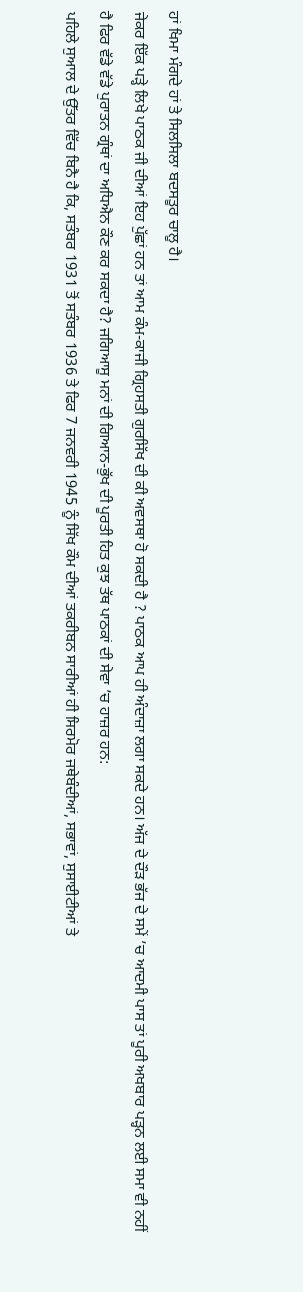ਹਾਂ ਖਿਮਾ ਮੰਗਦੇ ਹਾਂ ਤੇ ਸਿਲਸਿਲਾ ਬਦਸਤੂਰ ਚਾਲੂ ਹੈ।
ਜੇਕਰ ਇੱਕ ਪੜ੍ਹੇ ਲਿਖੇ ਪਾਠਕ ਜੀ ਦੀਆਂ ਇਹ ਪੁੱਛਾਂ ਹਨ ਤਾਂ ਆਮ ਕੰਮ-ਕਾਜੀ ਗ੍ਰਿਹਸਤੀ ਗੁਰਸਿੱਖ ਦੀ ਕੀ ਅਵਸਥਾ ਹੋ ਸਕਦੀ ਹੈ ? ਪਾਠਕ ਆਪ ਹੀ ਅੰਦਾਜ਼ਾ ਲਗਾ ਸਕਦੇ ਹਨ। ਅੱਜ ਦੇ ਦੌੜ ਭੱਜ ਦੇ ਸਮੇਂ ’ਚ ਆਦਮੀ ਪਾਸ ਤਾਂ ਪੂਰੀ ਅਖਬਾਰ ਪੜ੍ਹਨ ਲਈ ਸਮਾ ਵੀ ਨਹੀਂ ਹੈ ਫਿਰ ਵੱਡੇ ਵੱਡੇ ਪੁਰਾਤਨ ਗ੍ਰੰਥਾਂ ਦਾ ਅਧਿਐਨ ਕੌਣ ਕਰ ਸਕਦਾ ਹੈ? ਜਗਿਆਸੂ ਮਨਾਂ ਦੀ ਗਿਆਨ-ਭੁੱਖ ਦੀ ਪੂਰਤੀ ਹਿਤ ਕੁਝ ਤੱਥ ਪਾਠਕਾਂ ਦੀ ਸੇਵਾ ’ਚ ਹਾਜ਼ਰ ਹਨ:
ਪਹਿਲੇ ਸੁਆਲ ਦੇ ਉੱਤਰ ਵਿੱਚ ਬਿਨੈ ਹੈ ਕਿ, ਸਤੰਬਰ 1931 ਤੋਂ ਸਤੰਬਰ 1936 ਤੇ ਫਿਰ 7 ਜਨਵਰੀ 1945 ਨੂੰ ਸਿੱਖ ਕੌਮ ਦੀਆਂ ਤਕਰੀਬਨ ਸਾਰੀਆਂ ਹੀ ਸਿਰਮੋਰ ਜਥੇਬੰਦੀਆਂ, ਸਭਾਵਾਂ, ਸੁਸਾਈਟੀਆਂ ਤੇ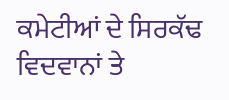ਕਮੇਟੀਆਂ ਦੇ ਸਿਰਕੱਢ ਵਿਦਵਾਨਾਂ ਤੇ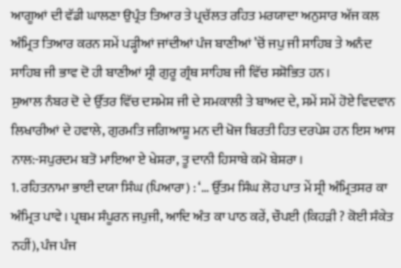ਆਗੂਆਂ ਦੀ ਵੱਡੀ ਘਾਲਣਾ ਉਪ੍ਰੰਤ ਤਿਆਰ ਤੇ ਪ੍ਰਚੱਲਤ ਰਹਿਤ ਮਰਯਾਦਾ ਅਨੁਸਾਰ ਅੱਜ ਕਲ ਅੰਮ੍ਰਿਤ ਤਿਆਰ ਕਰਨ ਸਮੇਂ ਪੜ੍ਹੀਆਂ ਜਾਂਦੀਆਂ ਪੰਜ ਬਾਣੀਆਂ ’ਚੋਂ ਜਪੁ ਜੀ ਸਾਹਿਬ ਤੇ ਅਨੰਦ ਸਾਹਿਬ ਜੀ ਭਾਵ ਦੋ ਹੀ ਬਾਣੀਆਂ ਸ੍ਰੀ ਗੁਰੂ ਗ੍ਰੰਥ ਸਾਹਿਬ ਜੀ ਵਿੱਚ ਸਸ਼ੋਭਿਤ ਹਨ।
ਸੁਆਲ ਨੰਬਰ ਦੋ ਦੇ ਉੱਤਰ ਵਿੱਚ ਦਸਮੇਸ਼ ਜੀ ਦੇ ਸਮਕਾਲੀ ਤੇ ਬਾਅਦ ਦੇ, ਸਮੇਂ ਸਮੇਂ ਹੋਏ ਵਿਦਵਾਨ ਲਿਖਾਰੀਆਂ ਦੇ ਹਵਾਲੇ, ਗੁਰਮਤਿ ਜਗਿਆਸ਼ੂ ਮਨ ਦੀ ਖੋਜ ਬਿਰਤੀ ਹਿਤ ਦਰਪੇਸ਼ ਹਨ ਇਸ ਆਸ ਨਾਲ:-ਸਪੁਰਦਮ ਬਤੋ ਮਾਇਆ ਏ ਖੇਸ਼ਰਾ, ਤੂ ਦਾਨੀ ਹਿਸਾਬੇ ਕਮੋ ਬੇਸ਼ਰਾ।
1. ਰਹਿਤਨਾਮਾ ਭਾਈ ਦਯਾ ਸਿੰਘ (ਪਿਆਰਾ) : ‘… ਉੱਤਮ ਸਿੰਘ ਲੋਹ ਪਾਤ ਮੇਂ ਸ੍ਰੀ ਅੰਮ੍ਰਿਤਸਰ ਕਾ ਅੰਮ੍ਰਿਤ ਪਾਵੇ। ਪ੍ਰਥਮ ਸੰਪੂਰਨ ਜਪੁਜੀ, ਆਦਿ ਅੰਤ ਕਾ ਪਾਠ ਕਰੇਂ, ਚੌਪਈ (ਕਿਹੜੀ ? ਕੋਈ ਸੰਕੇਤ ਨਹੀਂ), ਪੰਜ ਪੰਜ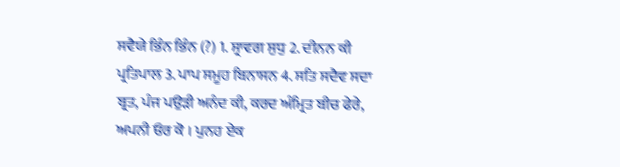ਸਵੈਯੇ ਭਿੰਨ ਭਿੰਨ (?) 1. ਸ੍ਰਾਵਗ ਸੁਧੁ 2. ਦੀਨਨ ਕੀ ਪ੍ਰਤਿਪਾਲ 3. ਪਾਪ ਸਮੂਹ ਬਿਨਾਸਨ 4. ਸਤਿ ਸਦੈਵ ਸਦਾ ਬ੍ਰਤ, ਪੰਜ ਪਉੜੀ ਅਨੰਦ ਕੀ, ਕਰਦ ਅੰਮ੍ਰਿਤ ਬੀਚ ਫੇਰੇ, ਅਪਨੀ ਓਰ ਕੋ । ਪੁਨਹ ਏਕ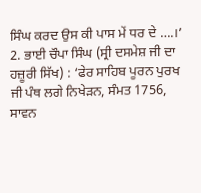ਸਿੰਘ ਕਰਦ ਉਸ ਕੀ ਪਾਸ ਮੇਂ ਧਰ ਦੇ ….।’
2. ਭਾਈ ਚੌਪਾ ਸਿੰਘ (ਸ੍ਰੀ ਦਸਮੇਸ਼ ਜੀ ਦਾ ਹਜ਼ੂਰੀ ਸਿੱਖ) : ‘ਫੇਰ ਸਾਹਿਬ ਪੂਰਨ ਪੁਰਖ ਜੀ ਪੰਥ ਲਗੇ ਨਿਖੇੜਨ, ਸੰਮਤ 1756, ਸਾਵਨ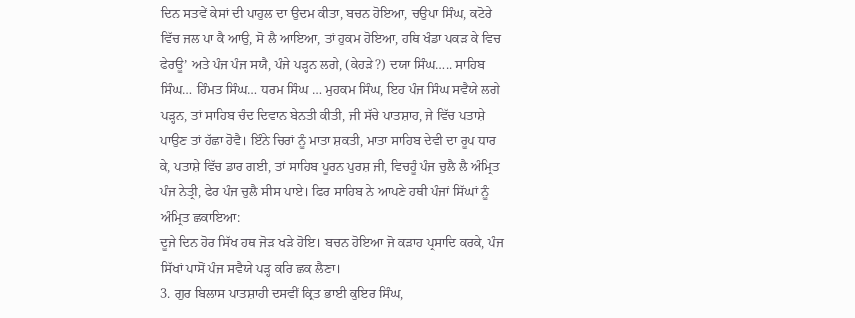ਦਿਨ ਸਤਵੇਂ ਕੇਸਾਂ ਦੀ ਪਾਹੁਲ ਦਾ ਉਦਮ ਕੀਤਾ, ਬਚਨ ਹੋਇਆ, ਚਉਪਾ ਸਿੰਘ, ਕਟੋਰੇ ਵਿੱਚ ਜਲ ਪਾ ਕੈ ਆਉ, ਸੋ ਲੈ ਆਇਆ, ਤਾਂ ਹੁਕਮ ਹੋਇਆ, ਹਥਿ ਖੰਡਾ ਪਕੜ ਕੇ ਵਿਚ ਫੇਰਊ’ ਅਤੇ ਪੰਜ ਪੰਜ ਸਯੈ, ਪੰਜੇ ਪੜ੍ਹਨ ਲਗੇ, (ਕੇਹੜੇ?) ਦਯਾ ਸਿੰਘ….. ਸਾਹਿਬ ਸਿੰਘ… ਹਿੰਮਤ ਸਿੰਘ… ਧਰਮ ਸਿੰਘ … ਮੁਹਕਮ ਸਿੰਘ, ਇਹ ਪੰਜ ਸਿੰਘ ਸਵੈਯੇ ਲਗੇ ਪੜ੍ਹਨ, ਤਾਂ ਸਾਹਿਬ ਚੰਦ ਦਿਵਾਨ ਬੇਨਤੀ ਕੀਤੀ, ਜੀ ਸੱਚੇ ਪਾਤਸ਼ਾਹ, ਜੇ ਵਿੱਚ ਪਤਾਸ਼ੇ ਪਾਉਣ ਤਾਂ ਹੱਛਾ ਹੋਵੈ। ਇੰਨੇ ਚਿਰਾਂ ਨੂੰ ਮਾਤਾ ਸ਼ਕਤੀ, ਮਾਤਾ ਸਾਹਿਬ ਦੇਵੀ ਦਾ ਰੂਪ ਧਾਰ ਕੇ, ਪਤਾਸ਼ੇ ਵਿੱਚ ਡਾਰ ਗਈ, ਤਾਂ ਸਾਹਿਬ ਪੂਰਨ ਪੁਰਸ਼ ਜੀ, ਵਿਚਹੂੰ ਪੰਜ ਚੁਲੈ ਲੈ ਅੰਮ੍ਰਿਤ ਪੰਜ ਨੇਤ੍ਰੀ, ਫੇਰ ਪੰਜ ਚੁਲੈ ਸੀਸ ਪਾਏ। ਫਿਰ ਸਾਹਿਬ ਨੇ ਆਪਣੇ ਹਥੀ ਪੰਜਾਂ ਸਿੱਘਾਂ ਨੂੰ ਅੰਮ੍ਰਿਤ ਛਕਾਇਆ:
ਦੂਜੇ ਦਿਨ ਹੋਰ ਸਿੱਖ ਹਥ ਜੋੜ ਖੜੇ ਹੋਇ। ਬਚਨ ਹੋਇਆ ਜੋ ਕੜਾਹ ਪ੍ਰਸਾਦਿ ਕਰਕੇ, ਪੰਜ ਸਿੱਖਾਂ ਪਾਸੋਂ ਪੰਜ ਸਵੈਯੇ ਪੜ੍ਹ ਕਰਿ ਛਕ ਲੈਣਾ।
3. ਗੁਰ ਬਿਲਾਸ ਪਾਤਸ਼ਾਹੀ ਦਸਵੀਂ ਕ੍ਰਿਤ ਭਾਈ ਕੁਇਰ ਸਿੰਘ,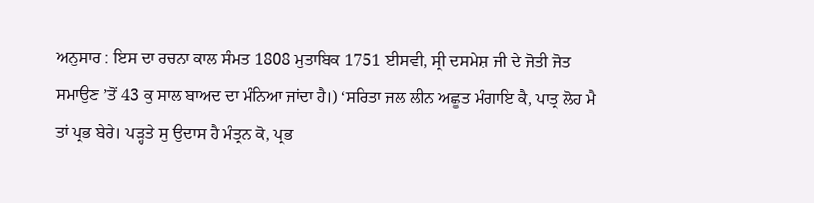ਅਨੁਸਾਰ : ਇਸ ਦਾ ਰਚਨਾ ਕਾਲ ਸੰਮਤ 1808 ਮੁਤਾਬਿਕ 1751 ਈਸਵੀ, ਸ੍ਰੀ ਦਸਮੇਸ਼ ਜੀ ਦੇ ਜੋਤੀ ਜੋਤ ਸਮਾਉਣ ’ਤੋਂ 43 ਕੁ ਸਾਲ ਬਾਅਦ ਦਾ ਮੰਨਿਆ ਜਾਂਦਾ ਹੈ।) ‘ਸਰਿਤਾ ਜਲ ਲੀਨ ਅਛੂਤ ਮੰਗਾਇ ਕੈ, ਪਾਤ੍ਰ ਲੋਹ ਮੈ ਤਾਂ ਪ੍ਰਭ ਬੇਰੇ। ਪੜ੍ਹਤੇ ਸੁ ਉਦਾਸ ਹੈ ਮੰਤ੍ਰਨ ਕੋ, ਪ੍ਰਭ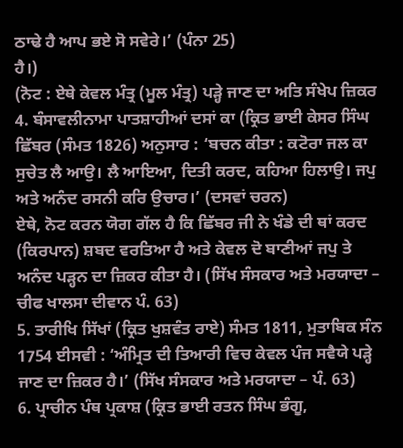ਠਾਢੇ ਹੈ ਆਪ ਭਏ ਸੋ ਸਵੇਰੇ।’ (ਪੰਨਾ 25)
ਹੈ।)
(ਨੋਟ : ਏਥੇ ਕੇਵਲ ਮੰਤ੍ਰ (ਮੂਲ ਮੰਤ੍ਰ) ਪੜ੍ਹੇ ਜਾਣ ਦਾ ਅਤਿ ਸੰਖੇਪ ਜ਼ਿਕਰ
4. ਬੰਸਾਵਲੀਨਾਮਾ ਪਾਤਸ਼ਾਹੀਆਂ ਦਸਾਂ ਕਾ (ਕ੍ਰਿਤ ਭਾਈ ਕੇਸਰ ਸਿੰਘ ਛਿੱਬਰ (ਸੰਮਤ 1826) ਅਨੁਸਾਰ : ‘ਬਚਨ ਕੀਤਾ : ਕਟੋਰਾ ਜਲ ਕਾ ਸੁਚੇਤ ਲੈ ਆਉ। ਲੈ ਆਇਆ, ਦਿਤੀ ਕਰਦ, ਕਹਿਆ ਹਿਲਾਉ। ਜਪੁ ਅਤੇ ਅਨੰਦ ਰਸਨੀ ਕਰਿ ਉਚਾਰ।’ (ਦਸਵਾਂ ਚਰਨ)
ਏਥੇ, ਨੋਟ ਕਰਨ ਯੋਗ ਗੱਲ ਹੈ ਕਿ ਛਿੱਬਰ ਜੀ ਨੇ ਖੰਡੇ ਦੀ ਥਾਂ ਕਰਦ (ਕਿਰਪਾਨ) ਸ਼ਬਦ ਵਰਤਿਆ ਹੈ ਅਤੇ ਕੇਵਲ ਦੋ ਬਾਣੀਆਂ ਜਪੁ ਤੇ ਅਨੰਦ ਪੜ੍ਹਨ ਦਾ ਜ਼ਿਕਰ ਕੀਤਾ ਹੈ। (ਸਿੱਖ ਸੰਸਕਾਰ ਅਤੇ ਮਰਯਾਦਾ – ਚੀਫ ਖਾਲਸਾ ਦੀਵਾਨ ਪੰ. 63)
5. ਤਾਰੀਖਿ ਸਿੱਖਾਂ (ਕ੍ਰਿਤ ਖੁਸ਼ਵੰਤ ਰਾਏ) ਸੰਮਤ 1811, ਮੁਤਾਬਿਕ ਸੰਨ 1754 ਈਸਵੀ : ‘ਅੰਮ੍ਰਿਤ ਦੀ ਤਿਆਰੀ ਵਿਚ ਕੇਵਲ ਪੰਜ ਸਵੈਯੇ ਪੜ੍ਹੇ ਜਾਣ ਦਾ ਜ਼ਿਕਰ ਹੈ।’ (ਸਿੱਖ ਸੰਸਕਾਰ ਅਤੇ ਮਰਯਾਦਾ – ਪੰ. 63)
6. ਪ੍ਰਾਚੀਨ ਪੰਥ ਪ੍ਰਕਾਸ਼ (ਕ੍ਰਿਤ ਭਾਈ ਰਤਨ ਸਿੰਘ ਭੰਗੂ,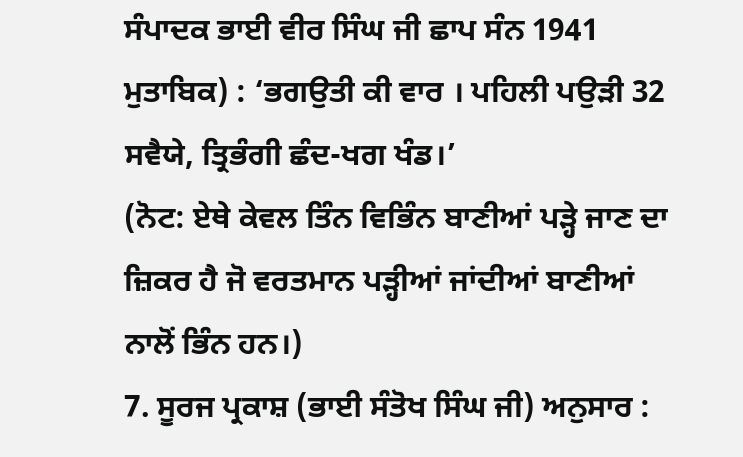ਸੰਪਾਦਕ ਭਾਈ ਵੀਰ ਸਿੰਘ ਜੀ ਛਾਪ ਸੰਨ 1941 ਮੁਤਾਬਿਕ) : ‘ਭਗਉਤੀ ਕੀ ਵਾਰ । ਪਹਿਲੀ ਪਉੜੀ 32 ਸਵੈਯੇ, ਤ੍ਰਿਭੰਗੀ ਛੰਦ-ਖਗ ਖੰਡ।’
(ਨੋਟ: ਏਥੇ ਕੇਵਲ ਤਿੰਨ ਵਿਭਿੰਨ ਬਾਣੀਆਂ ਪੜ੍ਹੇ ਜਾਣ ਦਾ ਜ਼ਿਕਰ ਹੈ ਜੋ ਵਰਤਮਾਨ ਪੜ੍ਹੀਆਂ ਜਾਂਦੀਆਂ ਬਾਣੀਆਂ ਨਾਲੋਂ ਭਿੰਨ ਹਨ।)
7. ਸੂਰਜ ਪ੍ਰਕਾਸ਼ (ਭਾਈ ਸੰਤੋਖ ਸਿੰਘ ਜੀ) ਅਨੁਸਾਰ :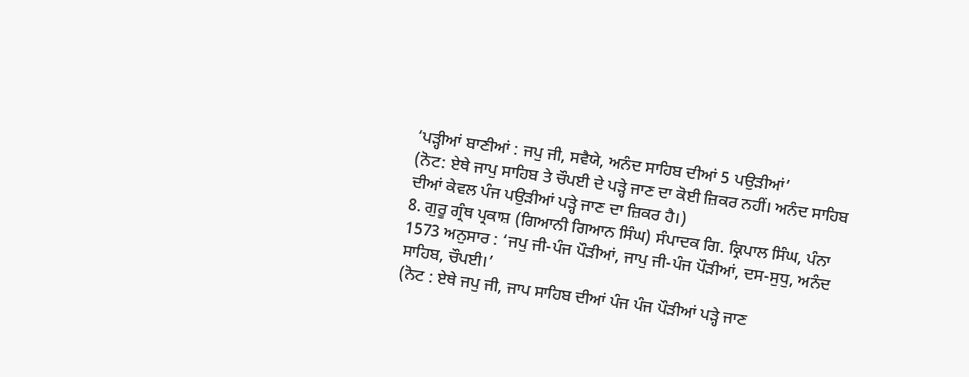‘ਪੜ੍ਹੀਆਂ ਬਾਣੀਆਂ : ਜਪੁ ਜੀ, ਸਵੈਯੇ, ਅਨੰਦ ਸਾਹਿਬ ਦੀਆਂ 5 ਪਉੜੀਆਂ’
(ਨੋਟ: ਏਥੇ ਜਾਪੁ ਸਾਹਿਬ ਤੇ ਚੌਪਈ ਦੇ ਪੜ੍ਹੇ ਜਾਣ ਦਾ ਕੋਈ ਜ਼ਿਕਰ ਨਹੀਂ। ਅਨੰਦ ਸਾਹਿਬ ਦੀਆਂ ਕੇਵਲ ਪੰਜ ਪਉੜੀਆਂ ਪੜ੍ਹੇ ਜਾਣ ਦਾ ਜ਼ਿਕਰ ਹੈ।)
8. ਗੁਰੂ ਗ੍ਰੰਥ ਪ੍ਰਕਾਸ਼ (ਗਿਆਨੀ ਗਿਆਨ ਸਿੰਘ) ਸੰਪਾਦਕ ਗਿ. ਕ੍ਰਿਪਾਲ ਸਿੰਘ, ਪੰਨਾ 1573 ਅਨੁਸਾਰ : ‘ਜਪੁ ਜੀ-ਪੰਜ ਪੌੜੀਆਂ, ਜਾਪੁ ਜੀ-ਪੰਜ ਪੌੜੀਆਂ, ਦਸ-ਸੁਧੁ, ਅਨੰਦ ਸਾਹਿਬ, ਚੌਪਈ।’
(ਨੋਟ : ਏਥੇ ਜਪੁ ਜੀ, ਜਾਪ ਸਾਹਿਬ ਦੀਆਂ ਪੰਜ ਪੰਜ ਪੌੜੀਆਂ ਪੜ੍ਹੇ ਜਾਣ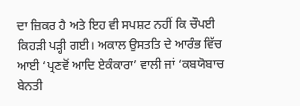ਦਾ ਜ਼ਿਕਰ ਹੈ ਅਤੇ ਇਹ ਵੀ ਸਪਸ਼ਟ ਨਹੀਂ ਕਿ ਚੌਪਈ ਕਿਹੜੀ ਪੜ੍ਹੀ ਗਈ। ਅਕਾਲ ਉਸਤਤਿ ਦੇ ਆਰੰਭ ਵਿੱਚ ਆਈ ‘ਪ੍ਰਣਵੋਂ ਆਦਿ ਏਕੰਕਾਰਾ’ ਵਾਲੀ ਜਾਂ ‘ਕਬਯੋਬਾਚ ਬੇਨਤੀ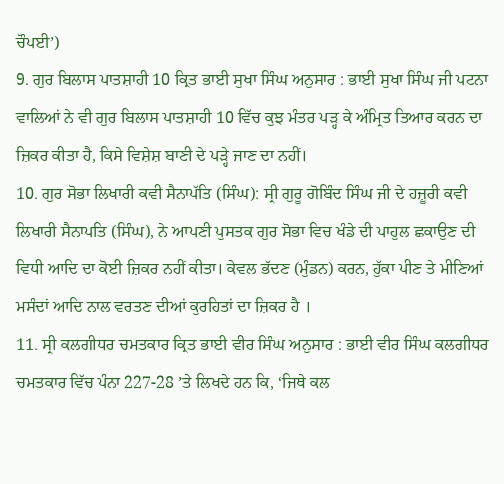ਚੌਪਈ’)
9. ਗੁਰ ਬਿਲਾਸ ਪਾਤਸ਼ਾਹੀ 10 ਕ੍ਰਿਤ ਭਾਈ ਸੁਖਾ ਸਿੰਘ ਅਨੁਸਾਰ : ਭਾਈ ਸੁਖਾ ਸਿੰਘ ਜੀ ਪਟਨਾ ਵਾਲਿਆਂ ਨੇ ਵੀ ਗੁਰ ਬਿਲਾਸ ਪਾਤਸ਼ਾਹੀ 10 ਵਿੱਚ ਕੁਝ ਮੰਤਰ ਪੜ੍ਹ ਕੇ ਅੰਮ੍ਰਿਤ ਤਿਆਰ ਕਰਨ ਦਾ ਜ਼ਿਕਰ ਕੀਤਾ ਹੈ, ਕਿਸੇ ਵਿਸ਼ੇਸ਼ ਬਾਣੀ ਦੇ ਪੜ੍ਹੇ ਜਾਣ ਦਾ ਨਹੀਂ।
10. ਗੁਰ ਸੋਭਾ ਲਿਖਾਰੀ ਕਵੀ ਸੈਨਾਪੱਤਿ (ਸਿੰਘ): ਸ੍ਰੀ ਗੁਰੂ ਗੋਬਿੰਦ ਸਿੰਘ ਜੀ ਦੇ ਹਜ਼ੂਰੀ ਕਵੀ ਲਿਖਾਰੀ ਸੈਨਾਪਤਿ (ਸਿੰਘ), ਨੇ ਆਪਣੀ ਪੁਸਤਕ ਗੁਰ ਸੋਭਾ ਵਿਚ ਖੰਡੇ ਦੀ ਪਾਹੁਲ ਛਕਾਉਣ ਦੀ ਵਿਧੀ ਆਦਿ ਦਾ ਕੋਈ ਜ਼ਿਕਰ ਨਹੀਂ ਕੀਤਾ। ਕੇਵਲ ਭੱਦਣ (ਮੁੰਡਨ) ਕਰਨ, ਹੁੱਕਾ ਪੀਣ ਤੇ ਮੀਣਿਆਂ ਮਸੰਦਾਂ ਆਦਿ ਨਾਲ ਵਰਤਣ ਦੀਆਂ ਕੁਰਹਿਤਾਂ ਦਾ ਜ਼ਿਕਰ ਹੈ ।
11. ਸ੍ਰੀ ਕਲਗੀਧਰ ਚਮਤਕਾਰ ਕ੍ਰਿਤ ਭਾਈ ਵੀਰ ਸਿੰਘ ਅਨੁਸਾਰ : ਭਾਈ ਵੀਰ ਸਿੰਘ ਕਲਗੀਧਰ ਚਮਤਕਾਰ ਵਿੱਚ ਪੰਨਾ 227-28 ’ਤੇ ਲਿਖਦੇ ਹਨ ਕਿ, ‘ਜਿਥੇ ਕਲ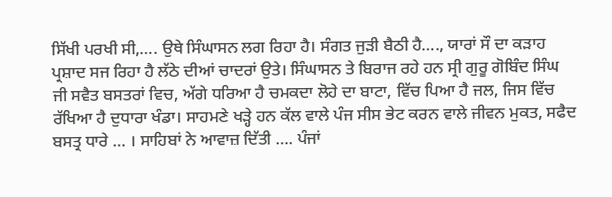ਸਿੱਖੀ ਪਰਖੀ ਸੀ,…. ਉਥੇ ਸਿੰਘਾਸਨ ਲਗ ਰਿਹਾ ਹੈ। ਸੰਗਤ ਜੁੜੀ ਬੈਠੀ ਹੈ…., ਯਾਰਾਂ ਸੌ ਦਾ ਕੜਾਹ ਪ੍ਰਸ਼ਾਦ ਸਜ ਰਿਹਾ ਹੈ ਲੱਠੇ ਦੀਆਂ ਚਾਦਰਾਂ ਉਤੇ। ਸਿੰਘਾਸਨ ਤੇ ਬਿਰਾਜ ਰਹੇ ਹਨ ਸ੍ਰੀ ਗੁਰੂ ਗੋਬਿੰਦ ਸਿੰਘ ਜੀ ਸਵੈਤ ਬਸਤਰਾਂ ਵਿਚ, ਅੱਗੇ ਧਰਿਆ ਹੈ ਚਮਕਦਾ ਲੋਹੇ ਦਾ ਬਾਟਾ, ਵਿੱਚ ਪਿਆ ਹੈ ਜਲ, ਜਿਸ ਵਿੱਚ ਰੱਖਿਆ ਹੈ ਦੁਧਾਰਾ ਖੰਡਾ। ਸਾਹਮਣੇ ਖੜ੍ਹੇ ਹਨ ਕੱਲ ਵਾਲੇ ਪੰਜ ਸੀਸ ਭੇਟ ਕਰਨ ਵਾਲੇ ਜੀਵਨ ਮੁਕਤ, ਸਫੈਦ ਬਸਤ੍ਰ ਧਾਰੇ … । ਸਾਹਿਬਾਂ ਨੇ ਆਵਾਜ਼ ਦਿੱਤੀ …. ਪੰਜਾਂ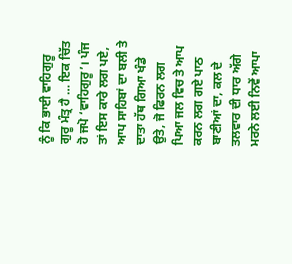ਨੂੰ ਕਿ ਭਾਈ ਵਾਹਿਗੁਰੂ ਗੁਰੂ ਮੰਤ੍ਰ ਹੈ … ਇਕ ਚਿੱਤ ਹੋ ਜਪੋ ‘ਵਾਹਿਗੁਰੂ’। ਪੰਜ ਤਾਂ ਇਸ ਕਾਰੇ ਲਗ ਪਏ, ਆਪ ਸਾਹਿਬਾਂ ਦਾ ਬਲੀ ਤੇ ਦਾਤਾ ਹੱਥ ਗਿਆ ਖੰਡੇ ਉਤੇ, ਜੋ ਫਿਰਨ ਲਗ ਪਿਆ ਜਲ ਵਿਚ ਤੇ ਆਪ ਕਰਨ ਲਗ ਗਏ ਪਾਠ ਬਾਣੀਆਂ ਦਾ, ਕਲ ਦੇ ਤਲਵਾਰ ਦੀ ਧਾਰ ਅੱਗੇ ਮਰਨੇ ਲਈ ਨਿਵੇਂ ਆਪਾ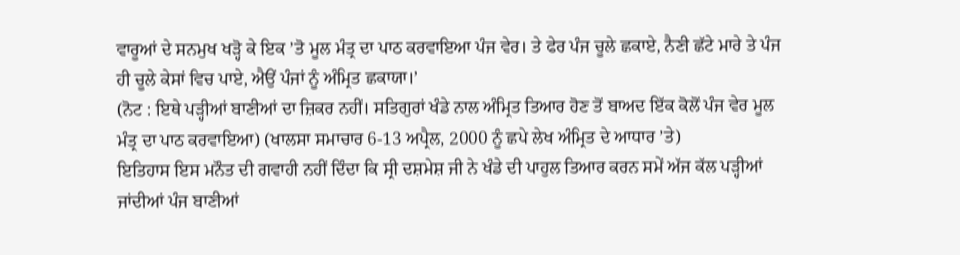ਵਾਰੂਆਂ ਦੇ ਸਨਮੁਖ ਖੜ੍ਹੋ ਕੇ ਇਕ ’ਤੋ ਮੂਲ ਮੰਤ੍ਰ ਦਾ ਪਾਠ ਕਰਵਾਇਆ ਪੰਜ ਵੇਰ। ਤੇ ਫੇਰ ਪੰਜ ਚੂਲੇ ਛਕਾਏ, ਨੈਣੀ ਛੱਟੇ ਮਾਰੇ ਤੇ ਪੰਜ ਹੀ ਚੂਲੇ ਕੇਸਾਂ ਵਿਚ ਪਾਏ, ਐਉਂ ਪੰਜਾਂ ਨੂੰ ਅੰਮ੍ਰਿਤ ਛਕਾਯਾ।’
(ਨੋਟ : ਇਥੇ ਪੜ੍ਹੀਆਂ ਬਾਣੀਆਂ ਦਾ ਜ਼ਿਕਰ ਨਹੀਂ। ਸਤਿਗੁਰਾਂ ਖੰਡੇ ਨਾਲ ਅੰਮ੍ਰਿਤ ਤਿਆਰ ਹੋਣ ਤੋਂ ਬਾਅਦ ਇੱਕ ਕੋਲੋਂ ਪੰਜ ਵੇਰ ਮੂਲ ਮੰਤ੍ਰ ਦਾ ਪਾਠ ਕਰਵਾਇਆ) (ਖਾਲਸਾ ਸਮਾਚਾਰ 6-13 ਅਪ੍ਰੈਲ, 2000 ਨੂੰ ਛਪੇ ਲੇਖ ਅੰਮ੍ਰਿਤ ਦੇ ਆਧਾਰ ’ਤੇ)
ਇਤਿਹਾਸ ਇਸ ਮਨੌਤ ਦੀ ਗਵਾਹੀ ਨਹੀਂ ਦਿੰਦਾ ਕਿ ਸ੍ਰੀ ਦਸ਼ਮੇਸ਼ ਜੀ ਨੇ ਖੰਡੇ ਦੀ ਪਾਹੁਲ ਤਿਆਰ ਕਰਨ ਸਮੇਂ ਅੱਜ ਕੱਲ ਪੜ੍ਹੀਆਂ ਜਾਂਦੀਆਂ ਪੰਜ ਬਾਣੀਆਂ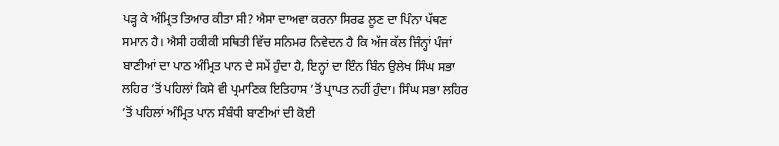ਪੜ੍ਹ ਕੇ ਅੰਮ੍ਰਿਤ ਤਿਆਰ ਕੀਤਾ ਸੀ? ਐਸਾ ਦਾਅਵਾ ਕਰਨਾ ਸਿਰਫ ਲੂਣ ਦਾ ਪਿੰਨਾ ਪੱਥਣ ਸਮਾਨ ਹੈ। ਐਸੀ ਹਕੀਕੀ ਸਥਿਤੀ ਵਿੱਚ ਸਨਿਮਰ ਨਿਵੇਦਨ ਹੈ ਕਿ ਅੱਜ ਕੱਲ ਜਿੰਨ੍ਹਾਂ ਪੰਜਾਂ ਬਾਣੀਆਂ ਦਾ ਪਾਠ ਅੰਮ੍ਰਿਤ ਪਾਨ ਦੇ ਸਮੇਂ ਹੁੰਦਾ ਹੈ, ਇਨ੍ਹਾਂ ਦਾ ਇੰਨ ਬਿੰਨ ਉਲੇਖ ਸਿੰਘ ਸਭਾ ਲਹਿਰ ’ਤੋਂ ਪਹਿਲਾਂ ਕਿਸੇ ਵੀ ਪ੍ਰਮਾਣਿਕ ਇਤਿਹਾਸ ’ਤੋਂ ਪ੍ਰਾਪਤ ਨਹੀਂ ਹੁੰਦਾ। ਸਿੰਘ ਸਭਾ ਲਹਿਰ ’ਤੋਂ ਪਹਿਲਾਂ ਅੰਮ੍ਰਿਤ ਪਾਨ ਸੰਬੰਧੀ ਬਾਣੀਆਂ ਦੀ ਕੋਈ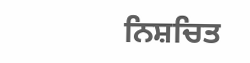ਨਿਸ਼ਚਿਤ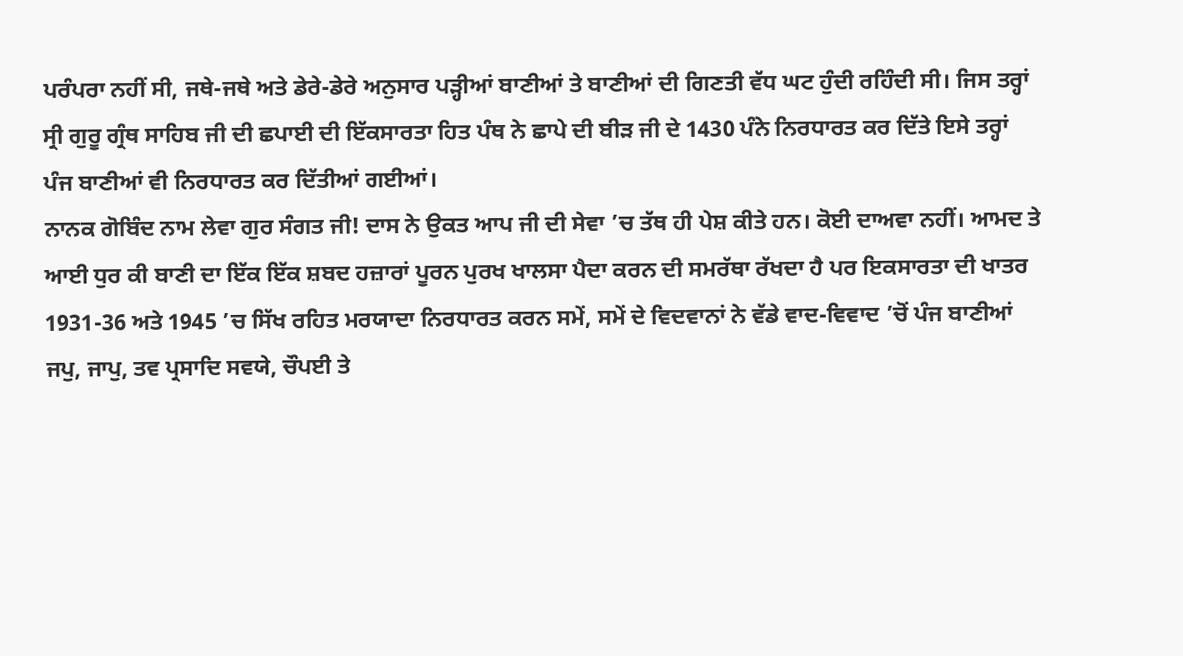ਪਰੰਪਰਾ ਨਹੀਂ ਸੀ, ਜਥੇ-ਜਥੇ ਅਤੇ ਡੇਰੇ-ਡੇਰੇ ਅਨੁਸਾਰ ਪੜ੍ਹੀਆਂ ਬਾਣੀਆਂ ਤੇ ਬਾਣੀਆਂ ਦੀ ਗਿਣਤੀ ਵੱਧ ਘਟ ਹੁੰਦੀ ਰਹਿੰਦੀ ਸੀ। ਜਿਸ ਤਰ੍ਹਾਂ ਸ੍ਰੀ ਗੁਰੂ ਗ੍ਰੰਥ ਸਾਹਿਬ ਜੀ ਦੀ ਛਪਾਈ ਦੀ ਇੱਕਸਾਰਤਾ ਹਿਤ ਪੰਥ ਨੇ ਛਾਪੇ ਦੀ ਬੀੜ ਜੀ ਦੇ 1430 ਪੰਨੇ ਨਿਰਧਾਰਤ ਕਰ ਦਿੱਤੇ ਇਸੇ ਤਰ੍ਹਾਂ ਪੰਜ ਬਾਣੀਆਂ ਵੀ ਨਿਰਧਾਰਤ ਕਰ ਦਿੱਤੀਆਂ ਗਈਆਂ।
ਨਾਨਕ ਗੋਬਿੰਦ ਨਾਮ ਲੇਵਾ ਗੁਰ ਸੰਗਤ ਜੀ! ਦਾਸ ਨੇ ਉਕਤ ਆਪ ਜੀ ਦੀ ਸੇਵਾ ’ਚ ਤੱਥ ਹੀ ਪੇਸ਼ ਕੀਤੇ ਹਨ। ਕੋਈ ਦਾਅਵਾ ਨਹੀਂ। ਆਮਦ ਤੇ ਆਈ ਧੁਰ ਕੀ ਬਾਣੀ ਦਾ ਇੱਕ ਇੱਕ ਸ਼ਬਦ ਹਜ਼ਾਰਾਂ ਪੂਰਨ ਪੁਰਖ ਖਾਲਸਾ ਪੈਦਾ ਕਰਨ ਦੀ ਸਮਰੱਥਾ ਰੱਖਦਾ ਹੈ ਪਰ ਇਕਸਾਰਤਾ ਦੀ ਖਾਤਰ 1931-36 ਅਤੇ 1945 ’ਚ ਸਿੱਖ ਰਹਿਤ ਮਰਯਾਦਾ ਨਿਰਧਾਰਤ ਕਰਨ ਸਮੇਂ, ਸਮੇਂ ਦੇ ਵਿਦਵਾਨਾਂ ਨੇ ਵੱਡੇ ਵਾਦ-ਵਿਵਾਦ ’ਚੋਂ ਪੰਜ ਬਾਣੀਆਂ ਜਪੁ, ਜਾਪੁ, ਤਵ ਪ੍ਰਸਾਦਿ ਸਵਯੇ, ਚੌਪਈ ਤੇ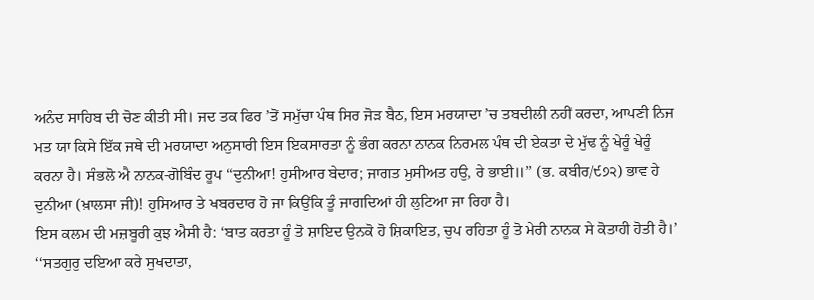ਅਨੰਦ ਸਾਹਿਬ ਦੀ ਚੋਣ ਕੀਤੀ ਸੀ। ਜਦ ਤਕ ਫਿਰ ’ਤੋਂ ਸਮੁੱਚਾ ਪੰਥ ਸਿਰ ਜੋੜ ਬੈਠ, ਇਸ ਮਰਯਾਦਾ ’ਚ ਤਬਦੀਲੀ ਨਹੀਂ ਕਰਦਾ, ਆਪਣੀ ਨਿਜ ਮਤ ਯਾ ਕਿਸੇ ਇੱਕ ਜਥੇ ਦੀ ਮਰਯਾਦਾ ਅਨੁਸਾਰੀ ਇਸ ਇਕਸਾਰਤਾ ਨੂੰ ਭੰਗ ਕਰਨਾ ਨਾਨਕ ਨਿਰਮਲ ਪੰਥ ਦੀ ਏਕਤਾ ਦੇ ਮੁੱਢ ਨੂੰ ਖੇਰੂੰ ਖੇਰੂੰ ਕਰਨਾ ਹੈ। ਸੰਭਲੋ ਐ ਨਾਨਕ-ਗੋਬਿੰਦ ਰੂਪ ‘‘ਦੁਨੀਆ! ਹੁਸੀਆਰ ਬੇਦਾਰ; ਜਾਗਤ ਮੁਸੀਅਤ ਹਉ, ਰੇ ਭਾਈ॥’’ (ਭ. ਕਬੀਰ/੯੭੨) ਭਾਵ ਹੇ ਦੁਨੀਆ (ਖ਼ਾਲਸਾ ਜੀ)! ਹੁਸਿਆਰ ਤੇ ਖਬਰਦਾਰ ਹੋ ਜਾ ਕਿਉਂਕਿ ਤੂੰ ਜਾਗਦਿਆਂ ਹੀ ਲੁਟਿਆ ਜਾ ਰਿਹਾ ਹੈ।
ਇਸ ਕਲਮ ਦੀ ਮਜ਼ਬੂਰੀ ਕੁਝ ਐਸੀ ਹੈ: ‘ਬਾਤ ਕਰਤਾ ਹੂੰ ਤੋ ਸ਼ਾਇਦ ਉਨਕੋ ਹੋ ਸ਼ਿਕਾਇਤ, ਚੁਪ ਰਹਿਤਾ ਹੂੰ ਤੋ ਮੇਰੀ ਨਾਨਕ ਸੇ ਕੋਤਾਹੀ ਹੋਤੀ ਹੈ।’ ‘‘ਸਤਗੁਰੁ ਦਇਆ ਕਰੇ ਸੁਖਦਾਤਾ,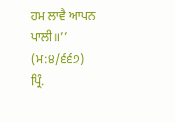ਹਮ ਲਾਵੈ ਆਪਨ ਪਾਲੀ॥’’ (ਮ:੪/੬੬੭)
ਪ੍ਰਿੰ.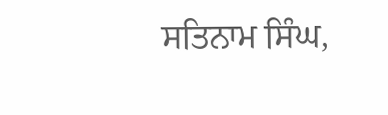ਸਤਿਨਾਮ ਸਿੰਘ,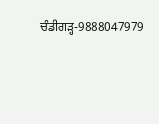ਚੰਡੀਗੜ੍ਹ-9888047979